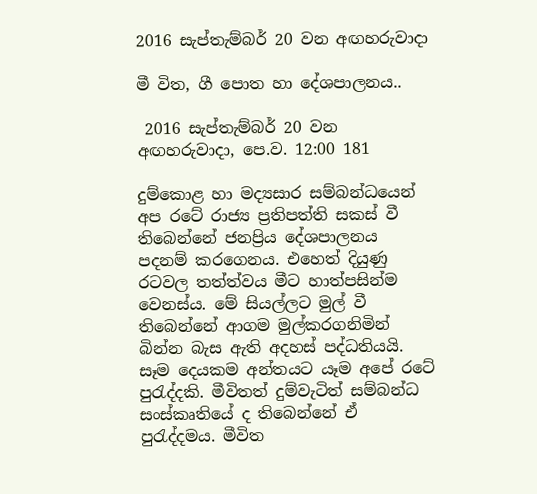2016 සැප්තැම්බර් 20 වන අඟහරුවාදා

මී විත, ගී පොත හා දේශපාලනය..

 2016 සැප්තැම්බර් 20 වන අඟහරුවාදා, පෙ.ව. 12:00 181

දුම්කොළ හා මද්‍යසාර සම්බන්ධයෙන් අප රටේ රාජ්‍ය ප්‍රතිපත්ති සකස් වී තිබෙන්නේ ජනප්‍රිය දේශපාලනය පදනම් කරගෙනය. එහෙත් දියුණු රටවල තත්ත්වය මීට හාත්පසින්ම වෙනස්ය. මේ සියල්ලට මුල් වී තිබෙන්නේ ආගම මුල්කරගනිමින් බින්න බැස ඇති අදහස් පද්ධතියයි.
සෑම දෙයකම අන්තයට යෑම අපේ රටේ පුරැද්දකි. මීවිතත් දුම්වැටිත් සම්බන්ධ සංස්කෘතියේ ද තිබෙන්නේ ඒ පුරැද්දමය. මීවිත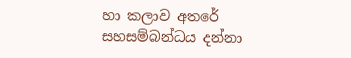හා කලාව අතරේ සහසම්බන්ධය දන්නා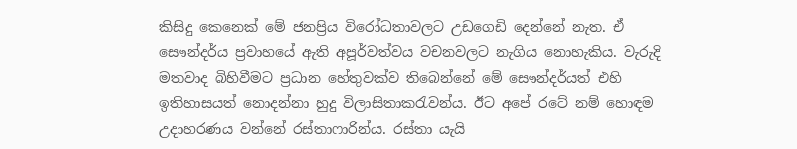කිසිදු කෙනෙක් මේ ජනප්‍රිය විරෝධතාවලට උඩගෙඩි දෙන්නේ නැත. ඒ සෞන්දර්ය ප්‍රවාහයේ ඇති අපූර්වත්වය වචනවලට නැගිය නොහැකිය. වැරුදි මතවාද බිහිවීමට ප්‍රධාන හේතුවක්ව තිබෙන්නේ මේ සෞන්දර්යත් එහි ඉතිහාසයත් නොදන්නා හුදු විලාසිතාකරැවන්ය. ඊට අපේ රටේ නම් හොඳම උදාහරණය වන්නේ රස්තාෆාරින්ය. රස්තා යැයි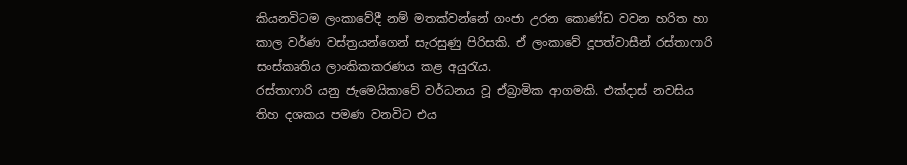කියනවිටම ලංකාවේදී නම් මතක්වන්නේ ගංජා උරන කොණ්ඩ වවන හරිත හා කාල වර්ණ වස්ත්‍රයන්ගෙන් සැරසුණු පිරිසකි. ඒ ලංකාවේ දූපත්වාසීන් රස්තාෆාරි සංස්කෘතිය ලාංකිකකරණය කළ අයුරැය.
රස්තාෆාරි යනු ජැමෙයිකාවේ වර්ධනය වූ ඒබ්‍රාමික ආගමකි. එක්දාස් නවසිය තිහ දශකය පමණ වනවිට එය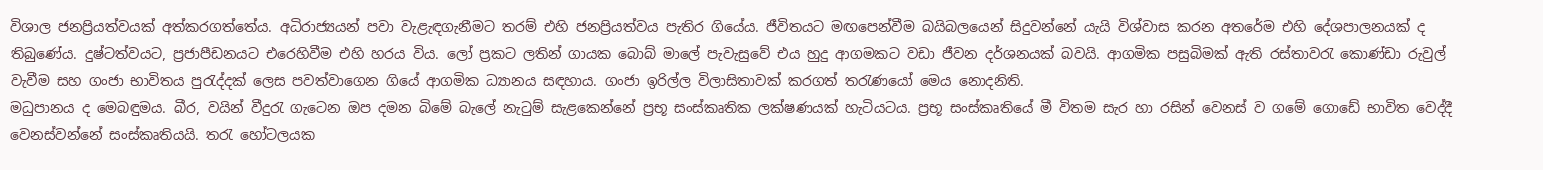විශාල ජනප්‍රියත්වයක් අත්කරගත්තේය. අධිරාජ්‍යයන් පවා වැළැඳගැනීමට තරම් එහි ජනප්‍රියත්වය පැතිර ගියේය. ජීවිතයට මඟපෙන්වීම බයිබලයෙන් සිදුවන්නේ යැයි විශ්වාස කරන අතරේම එහි දේශපාලනයක් ද තිබුණේය. දුෂ්ටත්වයට, ප්‍රජාපීඩනයට එරෙහිවීම එහි හරය විය. ලෝ ප්‍රකට ලතින් ගායක බොබ් මාලේ පැවැසුවේ එය හුදු ආගමකට වඩා ජීවන දර්ශනයක් බවයි. ආගමික පසුබිමක් ඇති රස්තාවරැ කොණ්ඩා රුවුල් වැවීම සහ ගංජා භාවිතය පුරැද්දක් ලෙස පවත්වාගෙන ගියේ ආගමික ධ්‍යානය සඳහාය. ගංජා ඉරිල්ල විලාසිතාවක් කරගත් තරැණයෝ මෙය නොදනිති.
මධුපානය ද මෙබඳුමය. බීර, වයින් වීදුරැ ගැටෙන ඔප දමන බිමේ බැලේ නැටුම් සැළකෙන්නේ ප්‍රභූ සංස්කෘතික ලක්ෂණයක් හැටියටය. ප්‍රභූ සංස්කෘතියේ මී විතම සැර හා රසින් වෙනස් ව ගමේ ගොඩේ භාවිත වෙද්දී වෙනස්වන්නේ සංස්කෘතියයි. තරැ හෝටලයක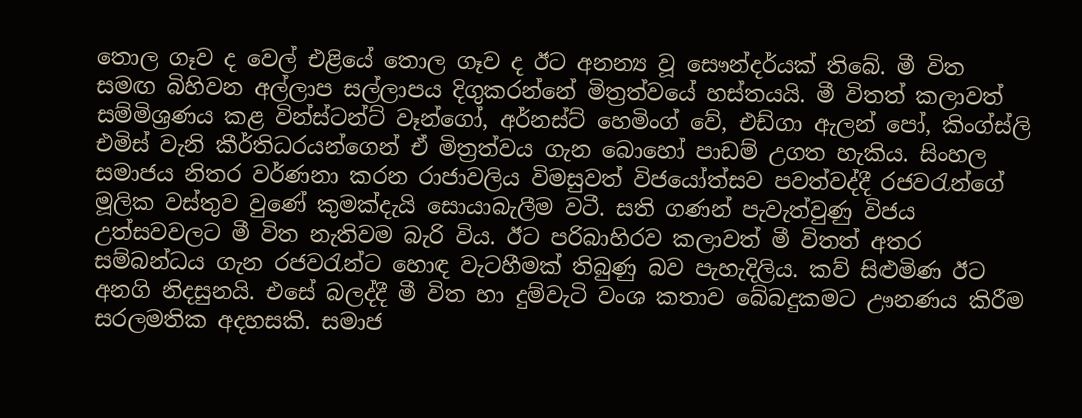තොල ගෑව ද වෙල් එළියේ තොල ගෑව ද ඊට අනන්‍ය වූ සෞන්දර්යක් තිබේ. මී විත සමඟ බිහිවන අල්ලාප සල්ලාපය දිගුකරන්නේ මිත්‍රත්වයේ හස්තයයි. මී විතත් කලාවත් සම්මිශ්‍රණය කළ වින්ස්ටන්ට් වෑන්ගෝ, අර්නස්ට් හෙමිංග් වේ, එඩ්ගා ඇලන් පෝ, කිංග්ස්ලි එමිස් වැනි කීර්තිධරයන්ගෙන් ඒ මිත්‍රත්වය ගැන බොහෝ පාඩම් උගත හැකිය. සිංහල සමාජය නිතර වර්ණනා කරන රාජාවලිය විමසුවත් විජයෝත්සව පවත්වද්දී රජවරැන්ගේ මූලික වස්තුව වුණේ කුමක්දැයි සොයාබැලීම වටී. සති ගණන් පැවැත්වුණු විජය උත්සවවලට මී විත නැතිවම බැරි විය. ඊට පරිබාහිරව කලාවත් මී විතත් අතර සම්බන්ධය ගැන රජවරැන්ට හොඳ වැටහීමක් තිබුණු බව පැහැදිලිය. කව් සිළුමිණ ඊට අනගි නිදසුනයි. එසේ බලද්දී මී විත හා දුම්වැටි වංශ කතාව බේබදුකමට ඌනණය කිරීම සරලමතික අදහසකි. සමාජ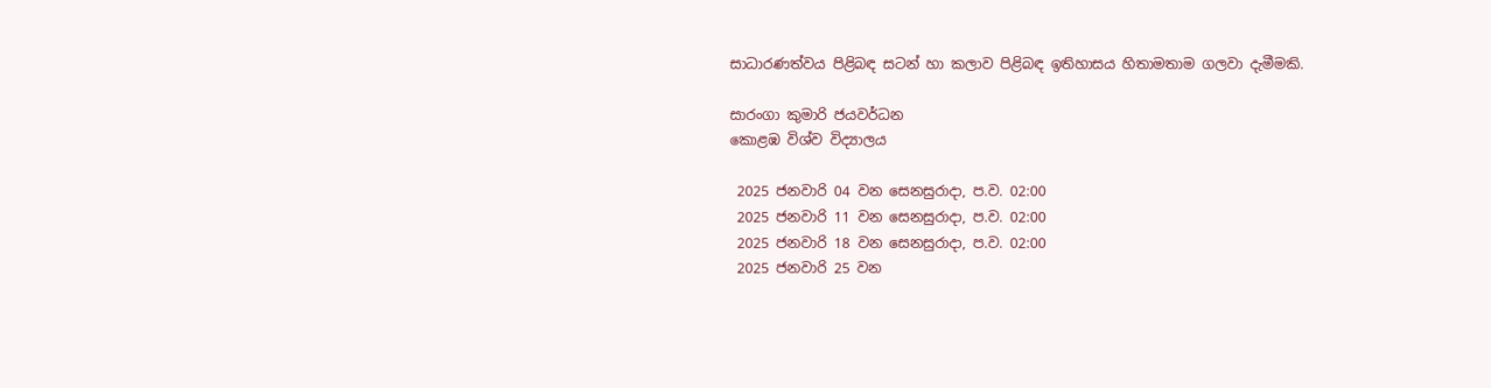සාධාරණත්වය පිළිබඳ සටන් හා කලාව පිළිබඳ ඉතිහාසය හිතාමතාම ගලවා දැමීමකි.

සාරංගා කුමාරි ජයවර්ධන
කොළඹ විශ්ව විද්‍යාලය

 2025 ජනවාරි 04 වන සෙනසුරාදා, ප.ව. 02:00
 2025 ජනවාරි 11 වන සෙනසුරාදා, ප.ව. 02:00
 2025 ජනවාරි 18 වන සෙනසුරාදා, ප.ව. 02:00
 2025 ජනවාරි 25 වන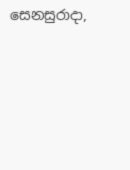සෙනසුරාදා,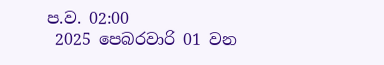ප.ව. 02:00
 2025 පෙබරවාරි 01 වන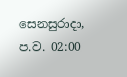සෙනසුරාදා, ප.ව. 02:00